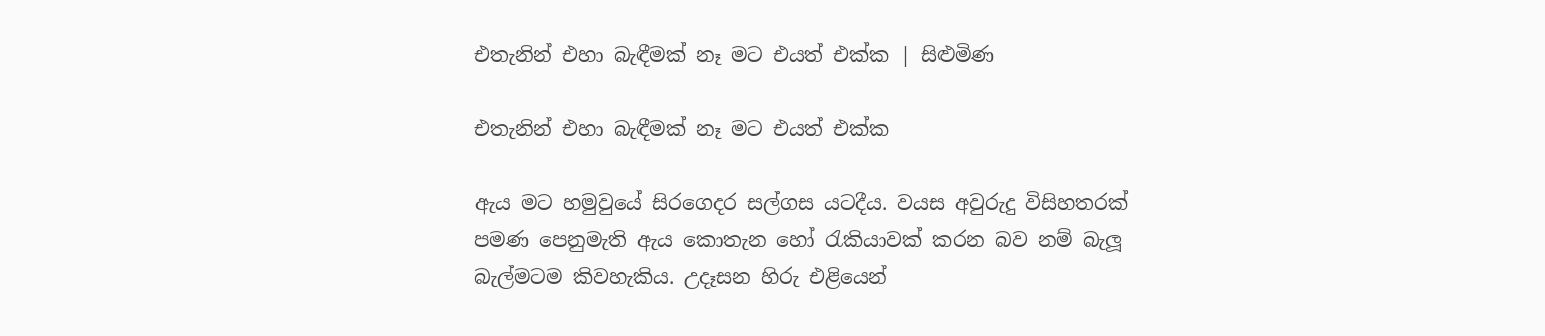එතැනින් එහා බැඳීමක් නෑ මට එයත් එක්ක | සිළුමිණ

එතැනින් එහා බැඳීමක් නෑ මට එයත් එක්ක

ඇය මට හමුවුයේ සිරගෙදර සල්ගස යටදීය. වයස අවුරුදු විසිහතරක් පමණ පෙනුමැති ඇය කොතැන හෝ රැකියාවක් කරන බව නම් බැලූ බැල්මටම කිවහැකිය. උදෑසන හිරු එළියෙන්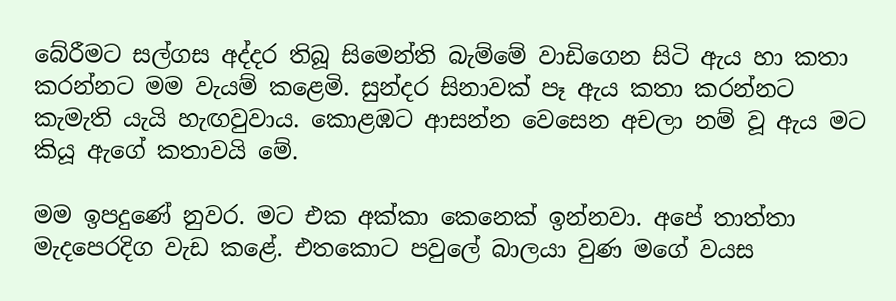බේරීමට සල්ගස අද්දර තිබූ සිමෙන්ති බැම්මේ වාඩිගෙන සිටි ඇය හා කතා කරන්නට මම වැයම් කළෙමි. සුන්දර සිනාවක් පෑ ඇය කතා කරන්නට කැමැති යැයි හැඟවුවාය. කොළඹට ආසන්න වෙසෙන අචලා නම් වූ ඇය මට කියූ ඇගේ කතාවයි මේ.

මම ඉපදුණේ නුවර. මට එක අක්කා කෙනෙක් ඉන්නවා. අපේ තාත්තා මැදපෙරදිග වැඩ කළේ. එතකොට පවුලේ බාලයා වුණ මගේ වයස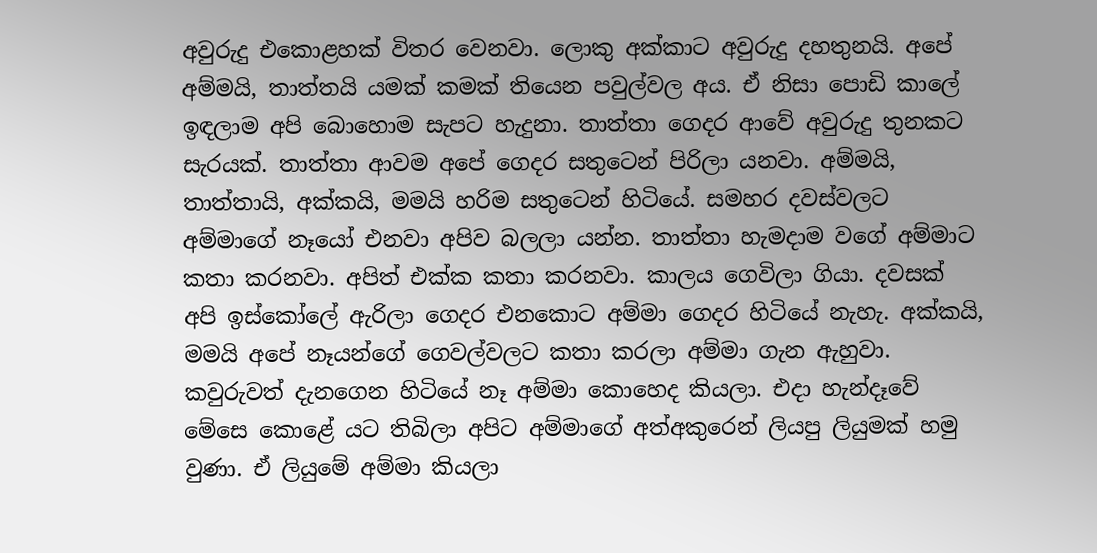අවුරුදු එකොළහක් විතර වෙනවා. ලොකු අක්කාට අවුරුදු දහතුනයි. අපේ අම්මයි, තාත්තයි යමක් කමක් තියෙන පවුල්වල අය. ඒ නිසා පොඩි කාලේ ඉඳලාම අපි බොහොම සැපට හැදුනා. තාත්තා ගෙදර ආවේ අවුරුදු තුනකට සැරයක්. තාත්තා ආවම අපේ ගෙදර සතුටෙන් පිරිලා යනවා. අම්මයි, තාත්තායි, අක්කයි, මමයි හරිම සතුටෙන් හිටියේ. සමහර දවස්වලට අම්මාගේ නෑයෝ එනවා අපිව බලලා යන්න. තාත්තා හැමදාම වගේ අම්මාට කතා කරනවා. අපිත් එක්ක කතා කරනවා. කාලය ගෙවිලා ගියා. දවසක් අපි ඉස්කෝලේ ඇරිලා ගෙදර එනකොට අම්මා ගෙදර හිටියේ නැහැ. අක්කයි, මමයි අපේ නෑයන්ගේ ගෙවල්වලට කතා කරලා අම්මා ගැන ඇහුවා. කවුරුවත් දැනගෙන හිටියේ නෑ අම්මා කොහෙද කියලා. එදා හැන්දෑවේ මේසෙ කොළේ යට තිබිලා අපිට අම්මාගේ අත්අකුරෙන් ලියපු ලියුමක් හමු වුණා. ඒ ලියුමේ අම්මා කියලා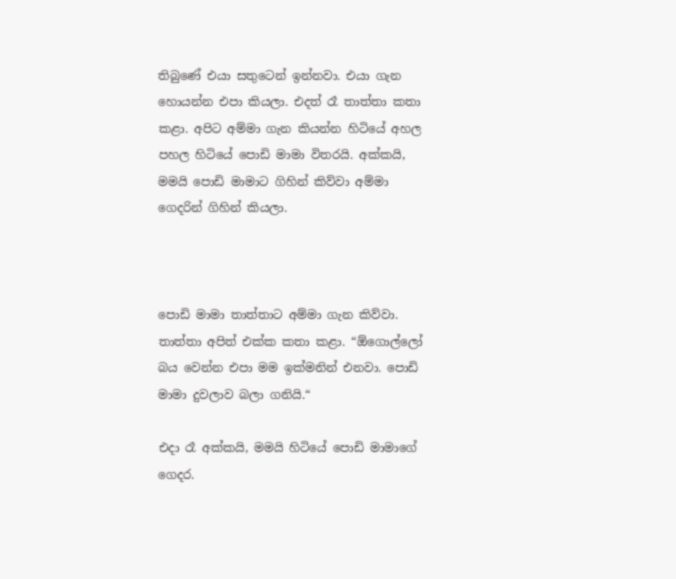තිබුණේ එයා සතුටෙන් ඉන්නවා. එයා ගැන හොයන්න එපා කියලා. එදත් රෑ තාත්තා කතා කළා. අපිට අම්මා ගැන කියන්න හිටියේ අහල පහල හිටියේ පොඩි මාමා විතරයි. අක්කයි, මමයි පොඩි මාමාට ගිහින් කිව්වා අම්මා ගෙදරින් ගිහින් කියලා.



පොඩි මාමා තාත්තාට අම්මා ගැන කිව්වා. තාත්තා අපිත් එක්ක කතා කළා. “ඕගොල්ලෝ බය වෙන්න එපා මම ඉක්මනින් එනවා. පොඩි මාමා දුවලාව බලා ගනියි.“

එදා රෑ අක්කයි, මමයි හිටියේ පොඩි මාමාගේ ගෙදර.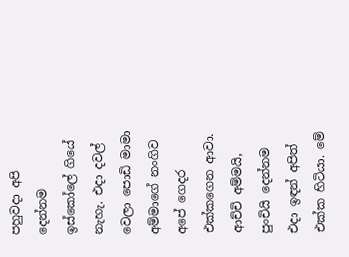පහුවදා අපි දෙන්නම ඉස්කෝලේ ගියේ නැහැ. එදා දවල් වෙලා පොඩි මාමා අම්මාගේ නංගිව අපේ ගෙදර එක්කගෙන ආවා. ආච්චි අම්මයි, පුංචියි දෙන්නම එදා ඉඳන් අපිත් එක්ක හිටියා. මේ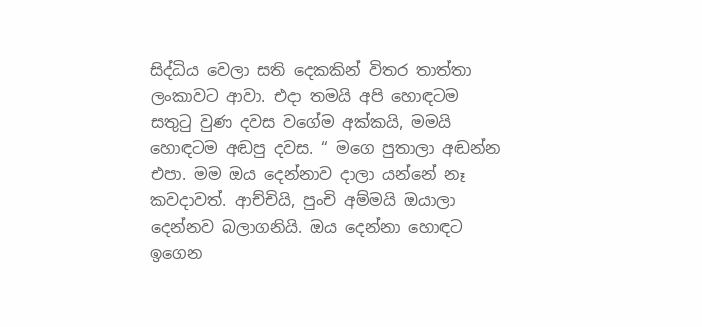සිද්ධිය වෙලා සති දෙකකින් විතර තාත්තා ලංකාවට ආවා. එදා තමයි අපි හොඳටම සතුටු වුණ දවස වගේම අක්කයි, මමයි හොඳටම අඬපු දවස. “ මගෙ පුතාලා අඬන්න එපා. මම ඔය දෙන්නාව දාලා යන්නේ නෑ කවදාවත්. ආච්චියි, පුංචි අම්මයි ඔයාලා දෙන්නව බලාගනියි. ඔය දෙන්නා හොඳට ඉගෙන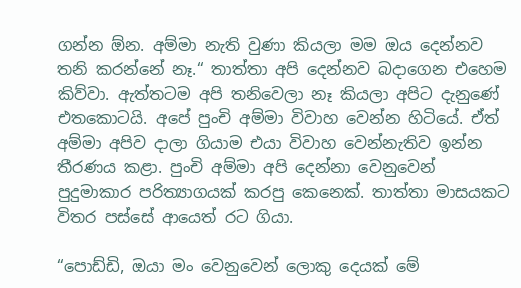ගන්න ඕන. අම්මා නැති වුණා කියලා මම ඔය දෙන්නව තනි කරන්නේ නෑ.“ තාත්තා අපි දෙන්නව බදාගෙන එහෙම කිව්වා. ඇත්තටම අපි තනිවෙලා නෑ කියලා අපිට දැනුණේ එතකොටයි. අපේ පුංචි අම්මා විවාහ වෙන්න හිටියේ. ඒත් අම්මා අපිව දාලා ගියාම එයා විවාහ වෙන්නැතිව ඉන්න තීරණය කළා. පුංචි අම්මා අපි දෙන්නා වෙනුවෙන් පුදුමාකාර පරිත්‍යාගයක් කරපු කෙනෙක්. තාත්තා මාසයකට විතර පස්සේ ආයෙත් රට ගියා.

“පොඩ්ඩි, ඔයා මං වෙනුවෙන් ලොකු දෙයක් මේ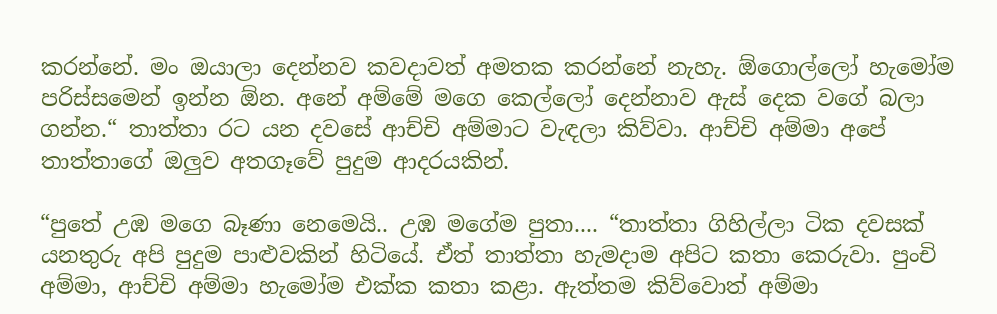කරන්නේ. මං ඔයාලා දෙන්නව කවදාවත් අමතක කරන්නේ නැහැ. ඕගොල්ලෝ හැමෝම පරිස්සමෙන් ඉන්න ඕන. අනේ අම්මේ මගෙ කෙල්ලෝ දෙන්නාව ඇස් දෙක වගේ බලා ගන්න.“ තාත්තා රට යන දවසේ ආච්චි අම්මාට වැඳලා කිව්වා. ආච්චි අම්මා අපේ තාත්තාගේ ඔලුව අතගෑවේ පුදුම ආදරයකින්.

“පුතේ උඹ මගෙ බෑණා නෙමෙයි.. උඹ මගේම පුතා.... “තාත්තා ගිහිල්ලා ටික දවසක් යනතුරු අපි පුදුම පාළුවකින් හිටියේ. ඒත් තාත්තා හැමදාම අපිට කතා කෙරුවා. පුංචි අම්මා, ආච්චි අම්මා හැමෝම එක්ක කතා කළා. ඇත්තම කිව්වොත් අම්මා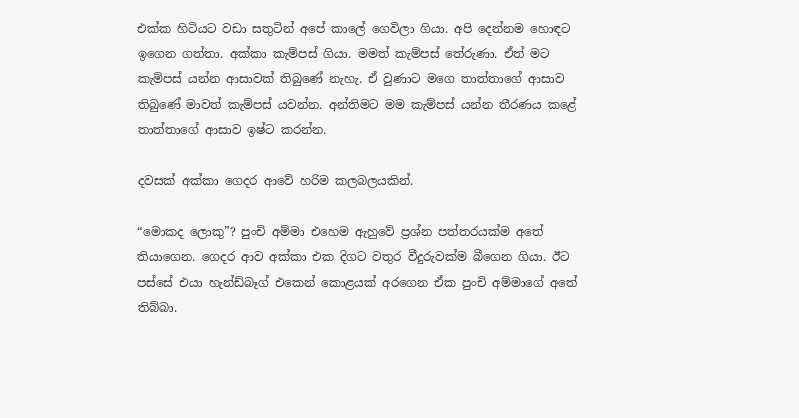එක්ක හිටියට වඩා සතුටින් අපේ කාලේ ගෙවිලා ගියා. අපි දෙන්නම හොඳට ඉගෙන ගත්තා. අක්කා කැම්පස් ගියා. මමත් කැම්පස් තේරුණා. ඒත් මට කැම්පස් යන්න ආසාවක් තිබුණේ නැහැ. ඒ වුණාට මගෙ තාත්තාගේ ආසාව තිබුණේ මාවත් කැම්පස් යවන්න. අන්තිමට මම කැම්පස් යන්න තීරණය කළේ තාත්තාගේ ආසාව ඉෂ්ට කරන්න.

දවසක් අක්කා ගෙදර ආවේ හරිම කලබලයකින්.

“මොකද ලොකු”? පුංචි අම්මා එහෙම ඇහුවේ ප්‍රශ්න පත්තරයක්ම අතේ තියාගෙන. ගෙදර ආව අක්කා එක දිගට වතුර වීදුරුවක්ම බීගෙන ගියා. ඊට පස්සේ එයා හැන්ඩ්බෑග් එකෙන් කොළයක් අරගෙන ඒක පුංචි අම්මාගේ අතේ තිබ්බා.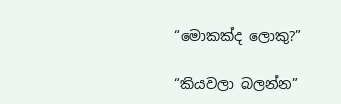“මොකක්ද ලොකු?”

“කියවලා බලන්න”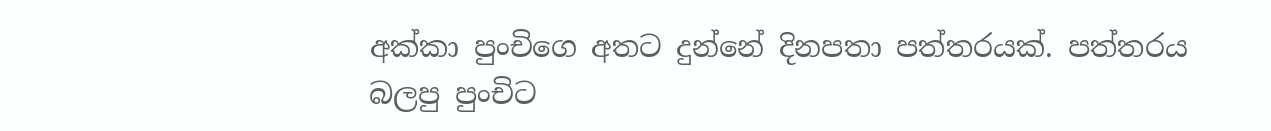අක්කා පුංචිගෙ අතට දුන්නේ දිනපතා පත්තරයක්. පත්තරය බලපු පුංචිට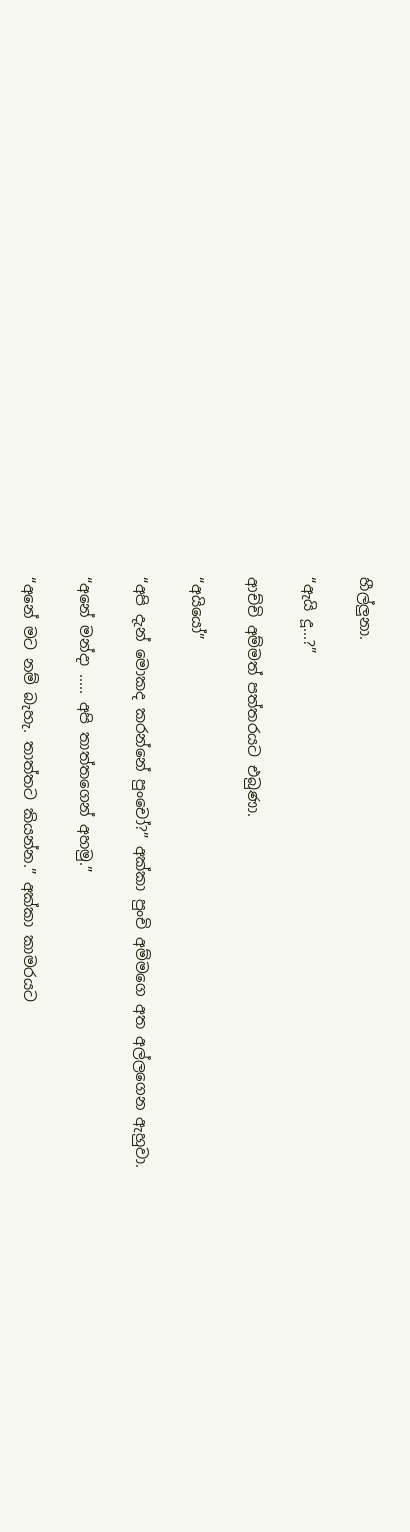හීල්ලුනා.

“ඇයි දූ...?”

ආච්චි අම්මත් පත්තරයට එබුණා.

“අයියෝ”

“අපි දැන් මොකද කරන්නේ පුංචෝ?” අක්කා පුංචි අම්මගෙ අත අල්ලගෙන ඇහුවා.

“අනේ මන්දා ..... අපි තාත්තගෙන් අහමු.”

“අනේ මට නම් බැහැ. තාත්තට කියන්න.” අක්කා කාමරයට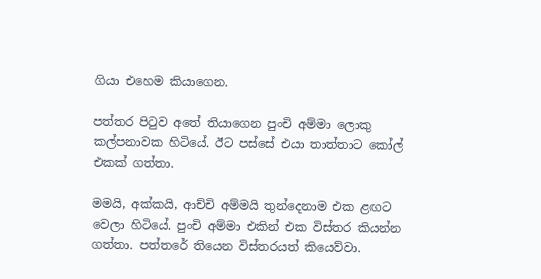ගියා එහෙම කියාගෙන.

පත්තර පිටුව අතේ තියාගෙන පුංචි අම්මා ලොකු කල්පනාවක හිටියේ. ඊට පස්සේ එයා තාත්තාට කෝල් එකක් ගත්තා.

මමයි, අක්කයි, ආච්චි අම්මයි තුන්දෙනාම එක ළඟට වෙලා හිටියේ. පුංචි අම්මා එකින් එක විස්තර කියන්න ගත්තා. පත්තරේ තියෙන විස්තරයත් කියෙව්වා.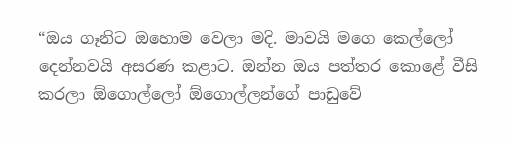“ඔය ගෑනිට ඔහොම වෙලා මදි. මාවයි මගෙ කෙල්ලෝ දෙන්නවයි අසරණ කළාට. ඔන්න ඔය පත්තර කොළේ වීසි කරලා ඕගොල්ලෝ ඕගොල්ලන්ගේ පාඩුවේ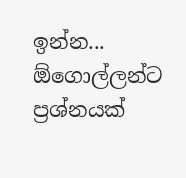ඉන්න... ඕගොල්ලන්ට ප්‍රශ්නයක්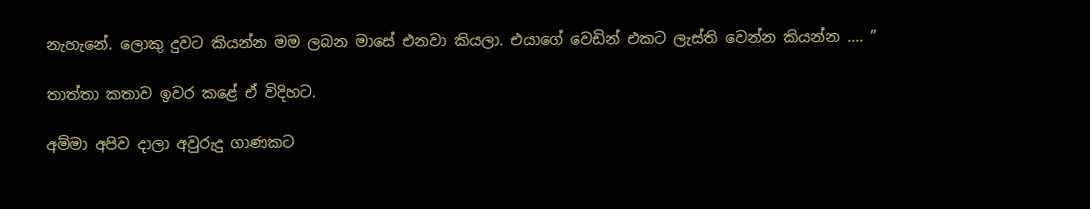නැහැනේ. ලොකු දුවට කියන්න මම ලබන මාසේ එනවා කියලා. එයාගේ වෙඩින් එකට ලැස්ති වෙන්න කියන්න .... ”

තාත්තා කතාව ඉවර කළේ ඒ විදිහට.

අම්මා අපිව දාලා අවුරුදු ගාණකට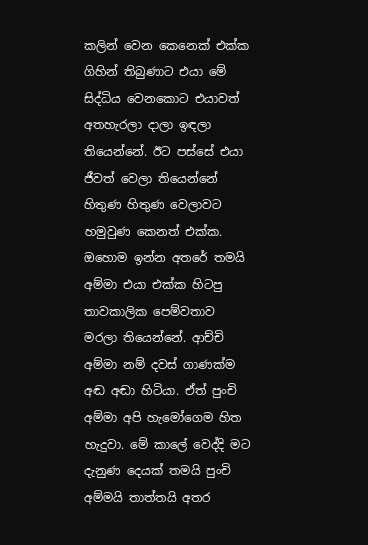කලින් වෙන කෙනෙක් එක්ක ගිහින් තිබුණාට එයා මේ සිද්ධිය වෙනකොට එයාවත් අතහැරලා දාලා ඉඳලා තියෙන්නේ. ඊට පස්සේ එයා ජීවත් වෙලා තියෙන්නේ හිතුණ හිතුණ වෙලාවට හමුවුණ කෙනත් එක්ක. ඔහොම ඉන්න අතරේ තමයි අම්මා එයා එක්ක හිටපු තාවකාලික පෙම්වතාව මරලා තියෙන්නේ. ආච්චි අම්මා නම් දවස් ගාණක්ම අඬ අඬා හිටියා. ඒත් පුංචි අම්මා අපි හැමෝගෙම හිත හැදුවා. මේ කාලේ වෙද්දි මට දැනුණ දෙයක් තමයි පුංචි අම්මයි තාත්තයි අතර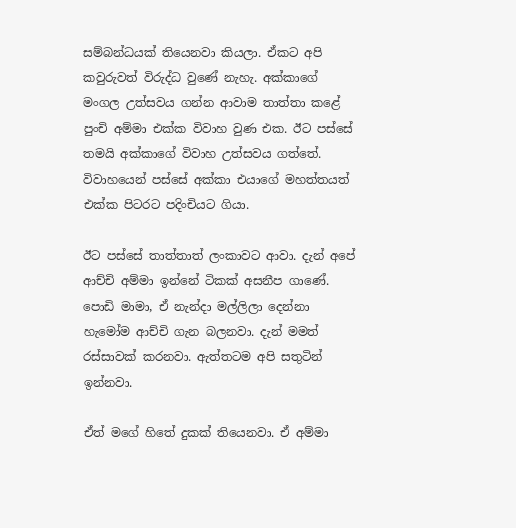සම්බන්ධයක් තියෙනවා කියලා. ඒකට අපි කවුරුවත් විරුද්ධ වුණේ නැහැ. අක්කාගේ මංගල උත්සවය ගන්න ආවාම තාත්තා කළේ පුංචි අම්මා එක්ක විවාහ වුණ එක. ඊට පස්සේ තමයි අක්කාගේ විවාහ උත්සවය ගත්තේ. විවාහයෙන් පස්සේ අක්කා එයාගේ මහත්තයත් එක්ක පිටරට පදිංචියට ගියා.

ඊට පස්සේ තාත්තාත් ලංකාවට ආවා. දැන් අපේ ආච්චි අම්මා ඉන්නේ ටිකක් අසනීප ගාණේ. පොඩි මාමා, ඒ නැන්දා මල්ලිලා දෙන්නා හැමෝම ආච්චි ගැන බලනවා. දැන් මමත් රස්සාවක් කරනවා. ඇත්තටම අපි සතුටින් ඉන්නවා.

ඒත් මගේ හිතේ දුකක් තියෙනවා. ඒ අම්මා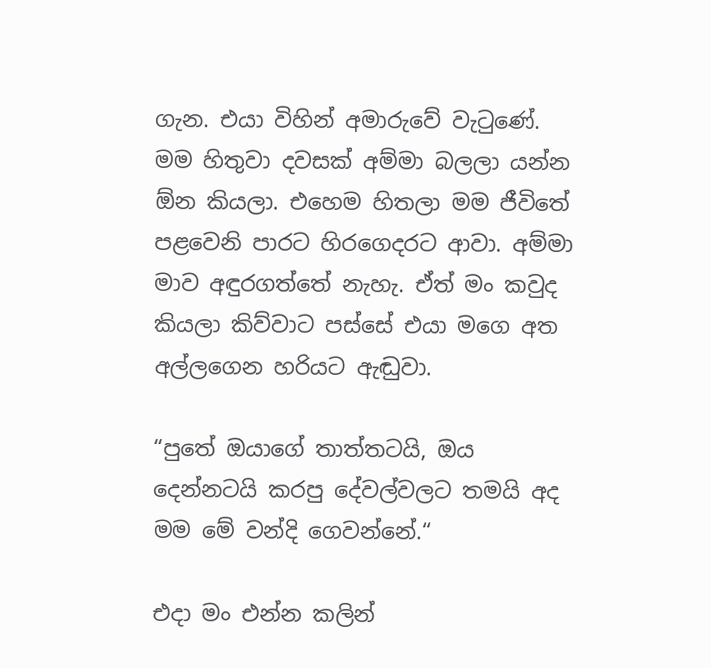ගැන. එයා විහින් අමාරුවේ වැටුණේ. මම හිතුවා දවසක් අම්මා බලලා යන්න ඕන කියලා. එහෙම හිතලා මම ජීවිතේ පළවෙනි පාරට හිරගෙදරට ආවා. අම්මා මාව අඳුරගත්තේ නැහැ. ඒත් මං කවුද කියලා කිව්වාට පස්සේ එයා මගෙ අත අල්ලගෙන හරියට ඇඬුවා.

“පුතේ ඔයාගේ තාත්තටයි, ඔය දෙන්නටයි කරපු දේවල්වලට තමයි අද මම මේ වන්දි ගෙවන්නේ.“

එදා මං එන්න කලින්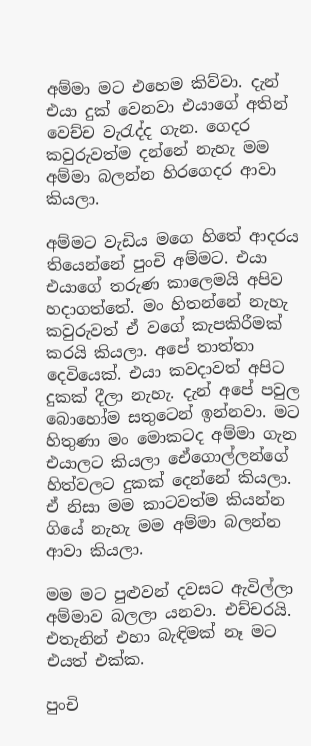අම්මා මට එහෙම කිව්වා. දැන් එයා දුක් වෙනවා එයාගේ අතින් වෙච්ච වැරැද්ද ගැන. ගෙදර කවුරුවත්ම දන්නේ නැහැ මම අම්මා බලන්න හිරගෙදර ආවා කියලා.

අම්මට වැඩිය මගෙ හිතේ ආදරය තියෙන්නේ පුංචි අම්මට. එයා එයාගේ තරුණ කාලෙමයි අපිව හදාගත්තේ. මං හිතන්නේ නැහැ කවුරුවත් ඒ වගේ කැපකිරීමක් කරයි කියලා. අපේ තාත්තා දෙවියෙක්. එයා කවදාවත් අපිට දුකක් දීලා නැහැ. දැන් අපේ පවුල බොහෝම සතුටෙන් ඉන්නවා. මට හිතුණා මං මොකටද අම්මා ගැන එයාලට කියලා ඒෙගොල්ලන්ගේ හිත්වලට දුකක් දෙන්නේ කියලා. ඒ නිසා මම කාටවත්ම කියන්න ගියේ නැහැ මම අම්මා බලන්න ආවා කියලා.

මම මට පුළුවන් දවසට ඇවිල්ලා අම්මාව බලලා යනවා. එච්චරයි. එතැනින් එහා බැඳිමක් නෑ මට එයත් එක්ක.

පුංචි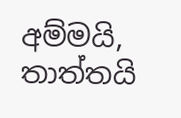අම්මයි, තාත්තයි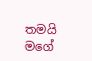තමයි මගේ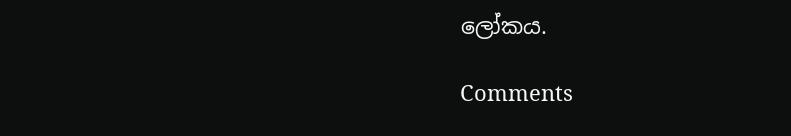ලෝකය.

Comments